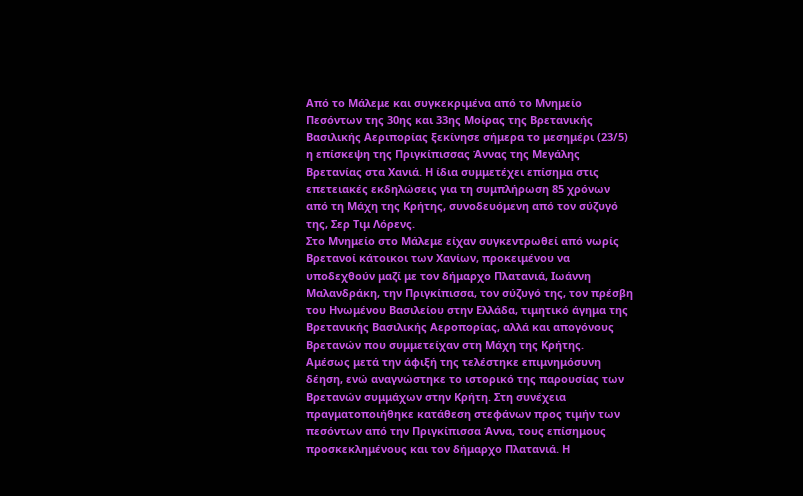Από το Μάλεμε και συγκεκριμένα από το Μνημείο Πεσόντων της 30ης και 33ης Μοίρας της Βρετανικής Βασιλικής Αεριπορίας ξεκίνησε σήμερα το μεσημέρι (23/5) η επίσκεψη της Πριγκίπισσας Άννας της Μεγάλης Βρετανίας στα Χανιά. Η ίδια συμμετέχει επίσημα στις επετειακές εκδηλώσεις για τη συμπλήρωση 85 χρόνων από τη Μάχη της Κρήτης, συνοδευόμενη από τον σύζυγό της, Σερ Τιμ Λόρενς.
Στο Μνημείο στο Μάλεμε είχαν συγκεντρωθεί από νωρίς Βρετανοί κάτοικοι των Χανίων, προκειμένου να υποδεχθούν μαζί με τον δήμαρχο Πλατανιά, Ιωάννη Μαλανδράκη, την Πριγκίπισσα, τον σύζυγό της, τον πρέσβη του Ηνωμένου Βασιλείου στην Ελλάδα, τιμητικό άγημα της Βρετανικής Βασιλικής Αεροπορίας, αλλά και απογόνους Βρετανών που συμμετείχαν στη Μάχη της Κρήτης.
Αμέσως μετά την άφιξή της τελέστηκε επιμνημόσυνη δέηση, ενώ αναγνώστηκε το ιστορικό της παρουσίας των Βρετανών συμμάχων στην Κρήτη. Στη συνέχεια πραγματοποιήθηκε κατάθεση στεφάνων προς τιμήν των πεσόντων από την Πριγκίπισσα Άννα, τους επίσημους προσκεκλημένους και τον δήμαρχο Πλατανιά. Η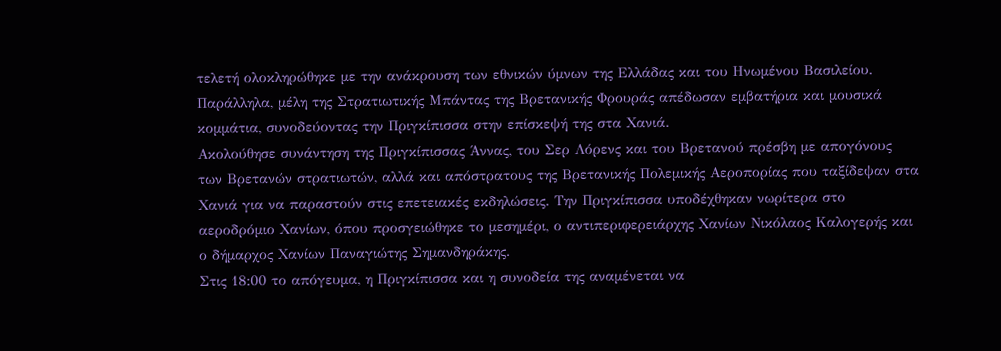τελετή ολοκληρώθηκε με την ανάκρουση των εθνικών ύμνων της Ελλάδας και του Ηνωμένου Βασιλείου. Παράλληλα, μέλη της Στρατιωτικής Μπάντας της Βρετανικής Φρουράς απέδωσαν εμβατήρια και μουσικά κομμάτια, συνοδεύοντας την Πριγκίπισσα στην επίσκεψή της στα Χανιά.
Ακολούθησε συνάντηση της Πριγκίπισσας Άννας, του Σερ Λόρενς και του Βρετανού πρέσβη με απογόνους των Βρετανών στρατιωτών, αλλά και απόστρατους της Βρετανικής Πολεμικής Αεροπορίας που ταξίδεψαν στα Χανιά για να παραστούν στις επετειακές εκδηλώσεις. Την Πριγκίπισσα υποδέχθηκαν νωρίτερα στο αεροδρόμιο Χανίων, όπου προσγειώθηκε το μεσημέρι, ο αντιπεριφερειάρχης Χανίων Νικόλαος Καλογερής και ο δήμαρχος Χανίων Παναγιώτης Σημανδηράκης.
Στις 18:00 το απόγευμα, η Πριγκίπισσα και η συνοδεία της αναμένεται να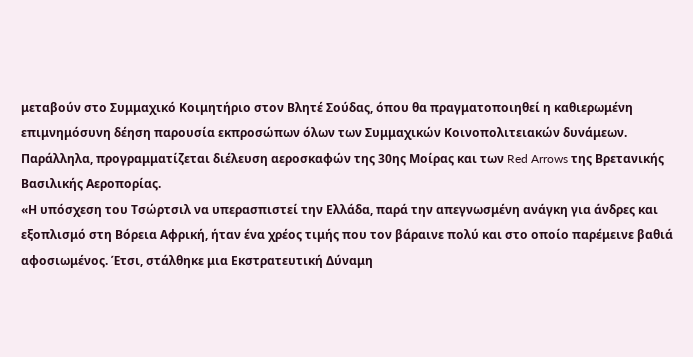μεταβούν στο Συμμαχικό Κοιμητήριο στον Βλητέ Σούδας, όπου θα πραγματοποιηθεί η καθιερωμένη επιμνημόσυνη δέηση παρουσία εκπροσώπων όλων των Συμμαχικών Κοινοπολιτειακών δυνάμεων. Παράλληλα, προγραμματίζεται διέλευση αεροσκαφών της 30ης Μοίρας και των Red Arrows της Βρετανικής Βασιλικής Αεροπορίας.
«Η υπόσχεση του Τσώρτσιλ να υπερασπιστεί την Ελλάδα, παρά την απεγνωσμένη ανάγκη για άνδρες και εξοπλισμό στη Βόρεια Αφρική, ήταν ένα χρέος τιμής που τον βάραινε πολύ και στο οποίο παρέμεινε βαθιά αφοσιωμένος. Έτσι, στάλθηκε μια Εκστρατευτική Δύναμη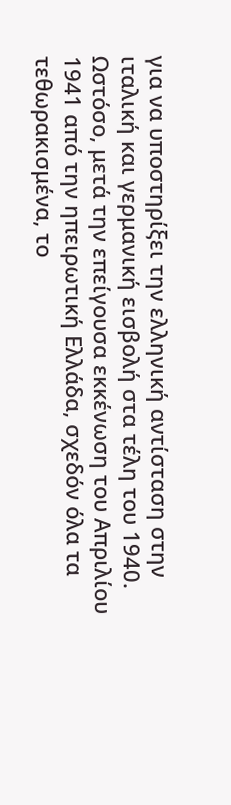για να υποστηρίξει την ελληνική αντίσταση στην ιταλική και γερμανική εισβολή στα τέλη του 1940.
Ωστόσο, μετά την επείγουσα εκκένωση του Απριλίου 1941 από την ηπειρωτική Ελλάδα, σχεδόν όλα τα τεθωρακισμένα, το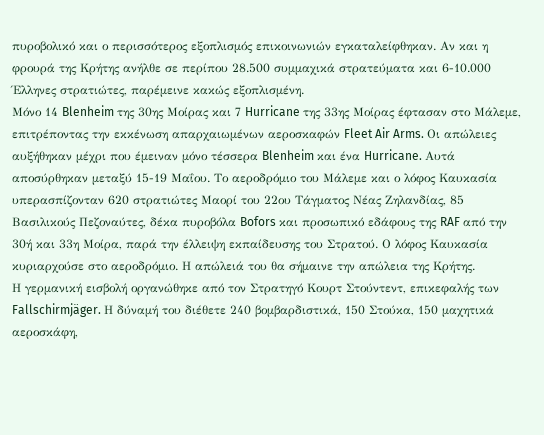πυροβολικό και ο περισσότερος εξοπλισμός επικοινωνιών εγκαταλείφθηκαν. Αν και η φρουρά της Κρήτης ανήλθε σε περίπου 28.500 συμμαχικά στρατεύματα και 6-10.000 Έλληνες στρατιώτες, παρέμεινε κακώς εξοπλισμένη.
Μόνο 14 Blenheim της 30ης Μοίρας και 7 Hurricane της 33ης Μοίρας έφτασαν στο Μάλεμε, επιτρέποντας την εκκένωση απαρχαιωμένων αεροσκαφών Fleet Air Arms. Οι απώλειες αυξήθηκαν μέχρι που έμειναν μόνο τέσσερα Blenheim και ένα Hurricane. Αυτά αποσύρθηκαν μεταξύ 15-19 Μαΐου. Το αεροδρόμιο του Μάλεμε και ο λόφος Καυκασία υπερασπίζονταν 620 στρατιώτες Μαορί του 22ου Τάγματος Νέας Ζηλανδίας, 85 Βασιλικούς Πεζοναύτες, δέκα πυροβόλα Bofors και προσωπικό εδάφους της RAF από την 30ή και 33η Μοίρα, παρά την έλλειψη εκπαίδευσης του Στρατού. Ο λόφος Καυκασία κυριαρχούσε στο αεροδρόμιο. Η απώλειά του θα σήμαινε την απώλεια της Κρήτης.
Η γερμανική εισβολή οργανώθηκε από τον Στρατηγό Κουρτ Στούντεντ, επικεφαλής των Fallschirmjäger. Η δύναμή του διέθετε 240 βομβαρδιστικά, 150 Στούκα, 150 μαχητικά αεροσκάφη,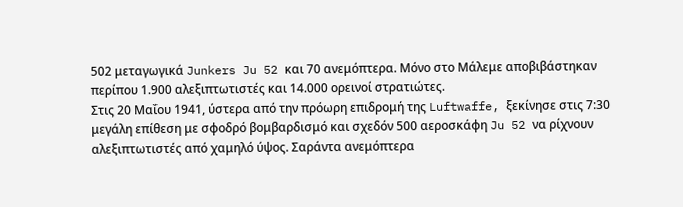502 μεταγωγικά Junkers Ju 52 και 70 ανεμόπτερα. Μόνο στο Μάλεμε αποβιβάστηκαν περίπου 1.900 αλεξιπτωτιστές και 14.000 ορεινοί στρατιώτες.
Στις 20 Μαΐου 1941, ύστερα από την πρόωρη επιδρομή της Luftwaffe, ξεκίνησε στις 7:30 μεγάλη επίθεση με σφοδρό βομβαρδισμό και σχεδόν 500 αεροσκάφη Ju 52 να ρίχνουν αλεξιπτωτιστές από χαμηλό ύψος. Σαράντα ανεμόπτερα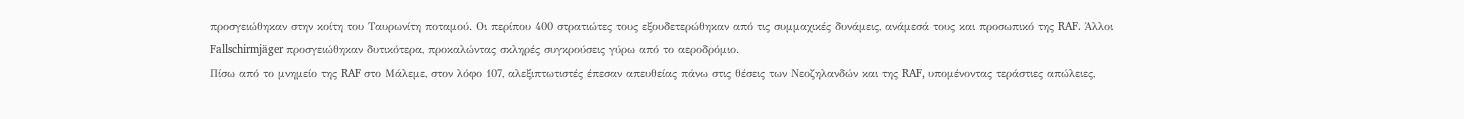προσγειώθηκαν στην κοίτη του Ταυρωνίτη ποταμού. Οι περίπου 400 στρατιώτες τους εξουδετερώθηκαν από τις συμμαχικές δυνάμεις, ανάμεσά τους και προσωπικό της RAF. Άλλοι Fallschirmjäger προσγειώθηκαν δυτικότερα, προκαλώντας σκληρές συγκρούσεις γύρω από το αεροδρόμιο.
Πίσω από το μνημείο της RAF στο Μάλεμε, στον λόφο 107, αλεξιπτωτιστές έπεσαν απευθείας πάνω στις θέσεις των Νεοζηλανδών και της RAF, υπομένοντας τεράστιες απώλειες,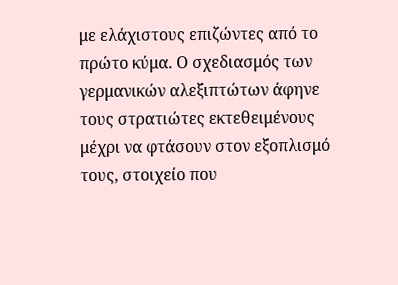με ελάχιστους επιζώντες από το πρώτο κύμα. Ο σχεδιασμός των γερμανικών αλεξιπτώτων άφηνε τους στρατιώτες εκτεθειμένους μέχρι να φτάσουν στον εξοπλισμό τους, στοιχείο που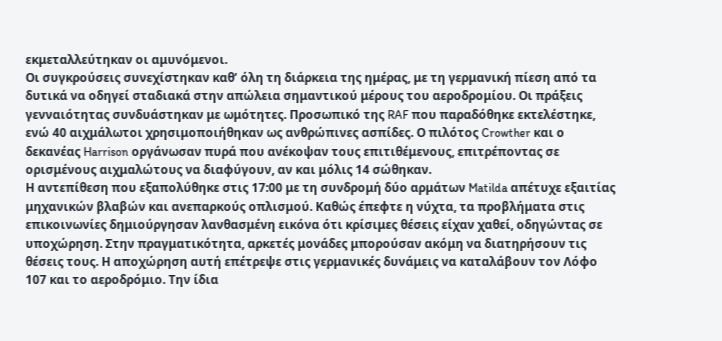εκμεταλλεύτηκαν οι αμυνόμενοι.
Οι συγκρούσεις συνεχίστηκαν καθ’ όλη τη διάρκεια της ημέρας, με τη γερμανική πίεση από τα δυτικά να οδηγεί σταδιακά στην απώλεια σημαντικού μέρους του αεροδρομίου. Οι πράξεις γενναιότητας συνδυάστηκαν με ωμότητες. Προσωπικό της RAF που παραδόθηκε εκτελέστηκε, ενώ 40 αιχμάλωτοι χρησιμοποιήθηκαν ως ανθρώπινες ασπίδες. Ο πιλότος Crowther και ο δεκανέας Harrison οργάνωσαν πυρά που ανέκοψαν τους επιτιθέμενους, επιτρέποντας σε ορισμένους αιχμαλώτους να διαφύγουν, αν και μόλις 14 σώθηκαν.
Η αντεπίθεση που εξαπολύθηκε στις 17:00 με τη συνδρομή δύο αρμάτων Matilda απέτυχε εξαιτίας μηχανικών βλαβών και ανεπαρκούς οπλισμού. Καθώς έπεφτε η νύχτα, τα προβλήματα στις επικοινωνίες δημιούργησαν λανθασμένη εικόνα ότι κρίσιμες θέσεις είχαν χαθεί, οδηγώντας σε υποχώρηση. Στην πραγματικότητα, αρκετές μονάδες μπορούσαν ακόμη να διατηρήσουν τις θέσεις τους. Η αποχώρηση αυτή επέτρεψε στις γερμανικές δυνάμεις να καταλάβουν τον Λόφο 107 και το αεροδρόμιο. Την ίδια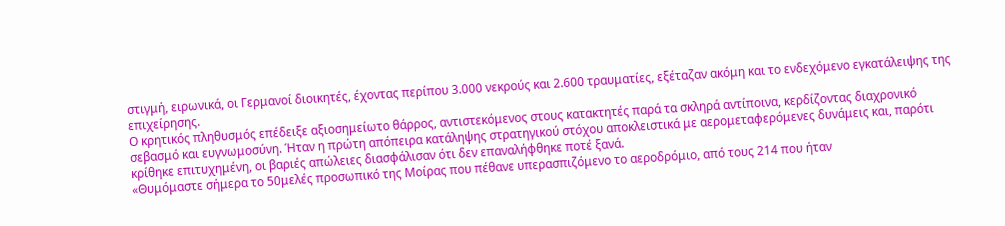στιγμή, ειρωνικά, οι Γερμανοί διοικητές, έχοντας περίπου 3.000 νεκρούς και 2.600 τραυματίες, εξέταζαν ακόμη και το ενδεχόμενο εγκατάλειψης της επιχείρησης.
Ο κρητικός πληθυσμός επέδειξε αξιοσημείωτο θάρρος, αντιστεκόμενος στους κατακτητές παρά τα σκληρά αντίποινα, κερδίζοντας διαχρονικό σεβασμό και ευγνωμοσύνη. Ήταν η πρώτη απόπειρα κατάληψης στρατηγικού στόχου αποκλειστικά με αερομεταφερόμενες δυνάμεις και, παρότι κρίθηκε επιτυχημένη, οι βαριές απώλειες διασφάλισαν ότι δεν επαναλήφθηκε ποτέ ξανά.
«Θυμόμαστε σήμερα το 50μελές προσωπικό της Μοίρας που πέθανε υπερασπιζόμενο το αεροδρόμιο, από τους 214 που ήταν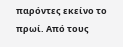παρόντες εκείνο το πρωί. Από τους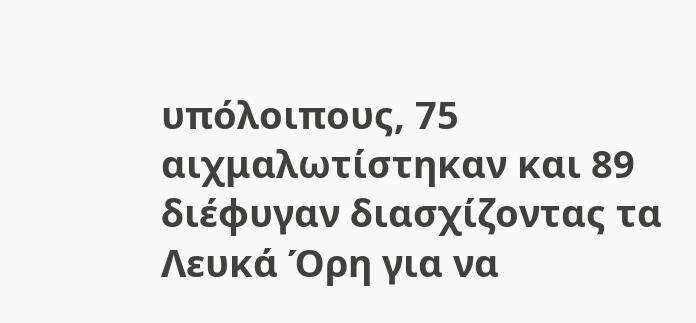υπόλοιπους, 75 αιχμαλωτίστηκαν και 89 διέφυγαν διασχίζοντας τα Λευκά Όρη για να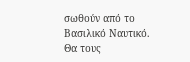σωθούν από το Βασιλικό Ναυτικό.
Θα τους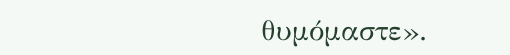θυμόμαστε».